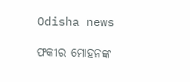Odisha news

ଫକୀର ମୋହନଙ୍କ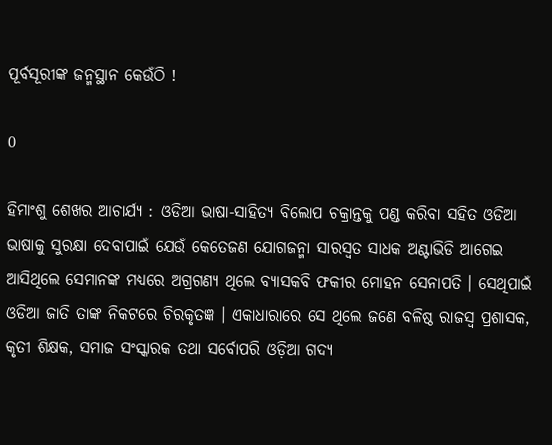ପୂର୍ବସୂରୀଙ୍କ ଜନ୍ମସ୍ଥାନ କେଉଁଠି !

0

ହିମାଂଶୁ ଶେଖର ଆଚାର୍ଯ୍ୟ : ଓଡିଆ ଭାଷା-ସାହିତ୍ୟ ବିଲୋପ ଚକ୍ରାନ୍ତକୁ ପଣ୍ଡ କରିବା ସହିତ ଓଡିଆ ଭାଷାକୁ ସୁରକ୍ଷା ଦେବାପାଇଁ ଯେଉଁ କେତେଜଣ ଯୋଗଜନ୍ମା ସାରସ୍ୱତ ସାଧକ ଅଣ୍ଟାଭିଡି ଆଗେଇ ଆସିଥିଲେ ସେମାନଙ୍କ ମଧ୍ୟରେ ଅଗ୍ରଗଣ୍ୟ ଥିଲେ ବ୍ୟାସକବି ଫକୀର ମୋହନ ସେନାପତି । ସେଥିପାଇଁ ଓଡିଆ ଜାତି ତାଙ୍କ ନିକଟରେ ଚିରକୃତଜ୍ଞ । ଏକାଧାରାରେ ସେ ଥିଲେ ଜଣେ ବଳିଷ୍ଠ ରାଜସ୍ୱ ପ୍ରଶାସକ, କୃତୀ ଶିକ୍ଷକ, ସମାଜ ସଂସ୍କାରକ ତଥା ସର୍ବୋପରି ଓଡ଼ିଆ ଗଦ୍ୟ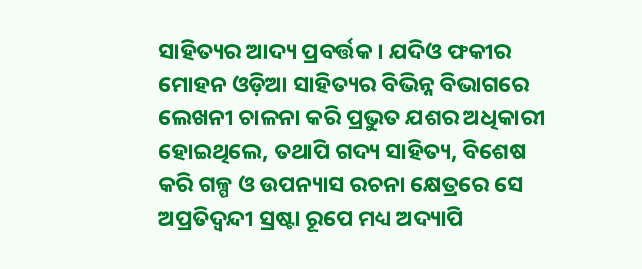ସାହିତ୍ୟର ଆଦ୍ୟ ପ୍ରବର୍ତ୍ତକ । ଯଦିଓ ଫକୀର ମୋହନ ଓଡ଼ିଆ ସାହିତ୍ୟର ବିଭିନ୍ନ ବିଭାଗରେ ଲେଖନୀ ଚାଳନା କରି ପ୍ରଭୁତ ଯଶର ଅଧିକାରୀ ହୋଇଥିଲେ, ତଥାପି ଗଦ୍ୟ ସାହିତ୍ୟ, ବିଶେଷ କରି ଗଳ୍ପ ଓ ଉପନ୍ୟାସ ରଚନା କ୍ଷେତ୍ରରେ ସେ ଅପ୍ରତିଦ୍ୱନ୍ଦୀ ସ୍ରଷ୍ଟା ରୂପେ ମଧ୍ୟ ଅଦ୍ୟାପି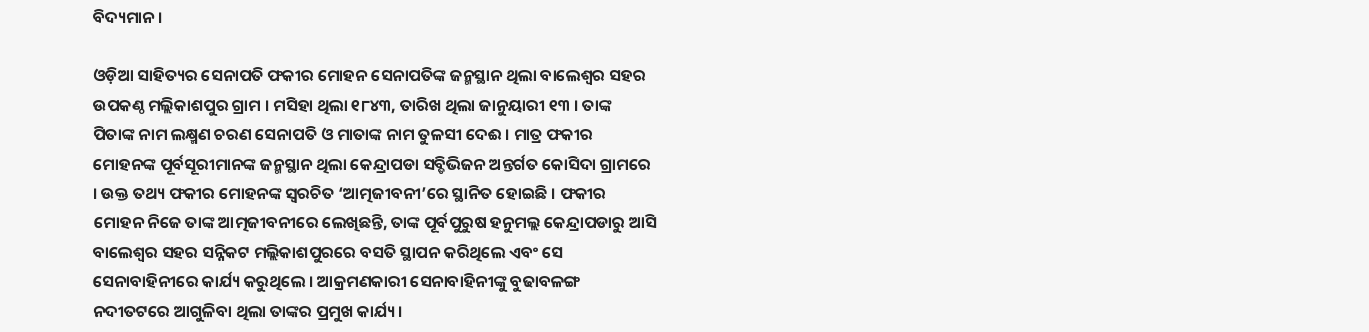ବିଦ୍ୟମାନ ।

ଓଡ଼ିଆ ସାହିତ୍ୟର ସେନାପତି ଫକୀର ମୋହନ ସେନାପତିଙ୍କ ଜନ୍ମସ୍ଥାନ ଥିଲା ବାଲେଶ୍ୱର ସହର ଉପକଣ୍ଠ ମଲ୍ଲିକାଶପୁର ଗ୍ରାମ । ମସିହା ଥିଲା ୧୮୪୩, ତାରିଖ ଥିଲା ଜାନୁୟାରୀ ୧୩ । ତାଙ୍କ ପିତାଙ୍କ ନାମ ଲକ୍ଷ୍ମଣ ଚରଣ ସେନାପତି ଓ ମାତାଙ୍କ ନାମ ତୁଳସୀ ଦେଈ । ମାତ୍ର ଫକୀର ମୋହନଙ୍କ ପୂର୍ବସୂରୀମାନଙ୍କ ଜନ୍ମସ୍ଥାନ ଥିଲା କେନ୍ଦ୍ରାପଡା ସବ୍ଡିଭିଜନ ଅନ୍ତର୍ଗତ କୋସିଦା ଗ୍ରାମରେ । ଉକ୍ତ ତଥ୍ୟ ଫକୀର ମୋହନଙ୍କ ସ୍ୱରଚିତ ‘ଆତ୍ମଜୀବନୀ’ରେ ସ୍ଥାନିତ ହୋଇଛି । ଫକୀର ମୋହନ ନିଜେ ତାଙ୍କ ଆତ୍ମଜୀବନୀରେ ଲେଖିଛନ୍ତି, ତାଙ୍କ ପୂର୍ବପୁରୁଷ ହନୁମଲ୍ଲ କେନ୍ଦ୍ରାପଡାରୁ ଆସି ବାଲେଶ୍ୱର ସହର ସନ୍ନିକଟ ମଲ୍ଲିକାଶପୁରରେ ବସତି ସ୍ଥାପନ କରିଥିଲେ ଏବଂ ସେ ସେନାବାହିନୀରେ କାର୍ଯ୍ୟ କରୁଥିଲେ । ଆକ୍ରମଣକାରୀ ସେନାବାହିନୀଙ୍କୁ ବୁଢାବଳଙ୍ଗ ନଦୀତଟରେ ଆଗୁଳିବା ଥିଲା ତାଙ୍କର ପ୍ରମୁଖ କାର୍ଯ୍ୟ ।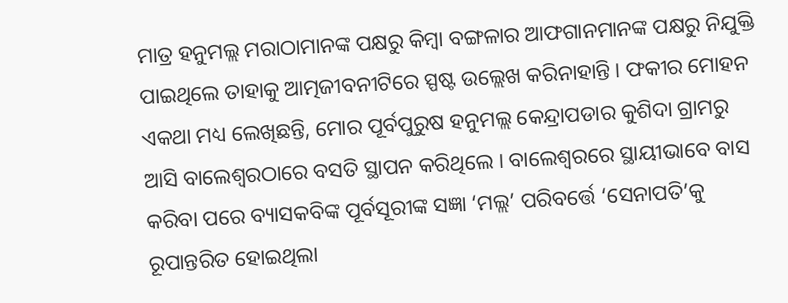ମାତ୍ର ହନୁମଲ୍ଲ ମରାଠାମାନଙ୍କ ପକ୍ଷରୁ କିମ୍ବା ବଙ୍ଗଳାର ଆଫଗାନମାନଙ୍କ ପକ୍ଷରୁ ନିଯୁକ୍ତି ପାଇଥିଲେ ତାହାକୁ ଆତ୍ମଜୀବନୀଟିରେ ସ୍ପଷ୍ଟ ଉଲ୍ଲେଖ କରିନାହାନ୍ତି । ଫକୀର ମୋହନ ଏକଥା ମଧ୍ୟ ଲେଖିଛନ୍ତି, ମୋର ପୂର୍ବପୁରୁଷ ହନୁମଲ୍ଲ କେନ୍ଦ୍ରାପଡାର କୁଶିଦା ଗ୍ରାମରୁ ଆସି ବାଲେଶ୍ୱରଠାରେ ବସତି ସ୍ଥାପନ କରିଥିଲେ । ବାଲେଶ୍ୱରରେ ସ୍ଥାୟୀଭାବେ ବାସ କରିବା ପରେ ବ୍ୟାସକବିଙ୍କ ପୂର୍ବସୂରୀଙ୍କ ସଜ୍ଞା ‘ମଲ୍ଲ’ ପରିବର୍ତ୍ତେ ‘ସେନାପତି’କୁ ରୂପାନ୍ତରିତ ହୋଇଥିଲା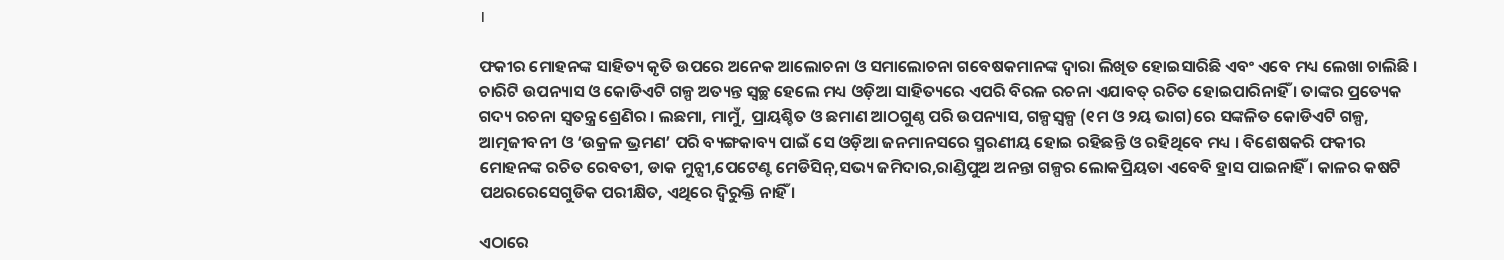।

ଫକୀର ମୋହନଙ୍କ ସାହିତ୍ୟ କୃତି ଉପରେ ଅନେକ ଆଲୋଚନା ଓ ସମାଲୋଚନା ଗବେଷକମାନଙ୍କ ଦ୍ୱାରା ଲିଖିତ ହୋଇସାରିଛି ଏବଂ ଏବେ ମଧ୍ୟ ଲେଖା ଚାଲିଛି । ଚାରିଟି ଉପନ୍ୟାସ ଓ କୋଡିଏଟି ଗଳ୍ପ ଅତ୍ୟନ୍ତ ସ୍ୱଚ୍ଛ ହେଲେ ମଧ୍ୟ ଓଡ଼ିଆ ସାହିତ୍ୟରେ ଏପରି ବିରଳ ରଚନା ଏଯାବତ୍ ରଚିତ ହୋଇପାରିନାହିଁ । ତାଙ୍କର ପ୍ରତ୍ୟେକ ଗଦ୍ୟ ରଚନା ସ୍ୱତନ୍ତ୍ର ଶ୍ରେଣିର । ଲଛମା, ମାମୁଁ, ପ୍ରାୟଶ୍ଚିତ ଓ ଛମାଣ ଆଠଗୁଣ୍ଠ ପରି ଉପନ୍ୟାସ, ଗଳ୍ପସ୍ୱଳ୍ପ (୧ମ ଓ ୨ୟ ଭାଗ)ରେ ସଙ୍କଳିତ କୋଡିଏଟି ଗଳ୍ପ, ଆତ୍ମଜୀବନୀ ଓ ‘ଉକ୍ରଳ ଭ୍ରମଣ’ ପରି ବ୍ୟଙ୍ଗକାବ୍ୟ ପାଇଁ ସେ ଓଡ଼ିଆ ଜନମାନସରେ ସ୍ମରଣୀୟ ହୋଇ ରହିଛନ୍ତି ଓ ରହିଥିବେ ମଧ୍ୟ । ବିଶେଷକରି ଫକୀର ମୋହନଙ୍କ ରଚିତ ରେବତୀ, ଡାକ ମୁନ୍ସୀ,ପେଟେଣ୍ଟ ମେଡିସିନ୍,ସଭ୍ୟ ଜମିଦାର,ରାଣ୍ଡିପୁଅ ଅନନ୍ତା ଗଳ୍ପର ଲୋକପ୍ରିୟତା ଏବେବି ହ୍ରାସ ପାଇନାହିଁ । କାଳର କଷଟି ପଥରରେସେଗୁଡିକ ପରୀକ୍ଷିତ, ଏଥିରେ ଦ୍ୱିରୁକ୍ତି ନାହିଁ ।

ଏଠାରେ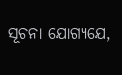ସୂଚନା ଯୋଗ୍ୟଯେ,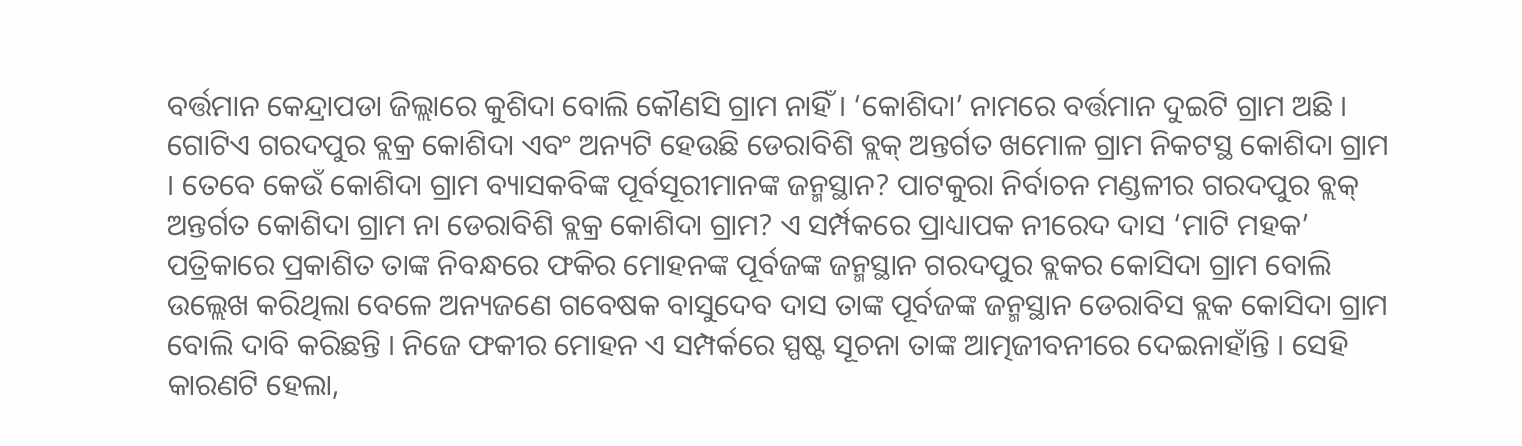ବର୍ତ୍ତମାନ କେନ୍ଦ୍ରାପଡା ଜିଲ୍ଲାରେ କୁଶିଦା ବୋଲି କୌଣସି ଗ୍ରାମ ନାହିଁ । ‘କୋଶିଦା’ ନାମରେ ବର୍ତ୍ତମାନ ଦୁଇଟି ଗ୍ରାମ ଅଛି । ଗୋଟିଏ ଗରଦପୁର ବ୍ଲକ୍ର କୋଶିଦା ଏବଂ ଅନ୍ୟଟି ହେଉଛି ଡେରାବିଶି ବ୍ଲକ୍ ଅନ୍ତର୍ଗତ ଖମୋଳ ଗ୍ରାମ ନିକଟସ୍ଥ କୋଶିଦା ଗ୍ରାମ । ତେବେ କେଉଁ କୋଶିଦା ଗ୍ରାମ ବ୍ୟାସକବିଙ୍କ ପୂର୍ବସୂରୀମାନଙ୍କ ଜନ୍ମସ୍ଥାନ? ପାଟକୁରା ନିର୍ବାଚନ ମଣ୍ଡଳୀର ଗରଦପୁର ବ୍ଲକ୍ ଅନ୍ତର୍ଗତ କୋଶିଦା ଗ୍ରାମ ନା ଡେରାବିଶି ବ୍ଲକ୍ର କୋଶିଦା ଗ୍ରାମ? ଏ ସର୍ମ୍ପକରେ ପ୍ରାଧ୍ୟାପକ ନୀରେଦ ଦାସ ‘ମାଟି ମହକ’ ପତ୍ରିକାରେ ପ୍ରକାଶିତ ତାଙ୍କ ନିବନ୍ଧରେ ଫକିର ମୋହନଙ୍କ ପୂର୍ବଜଙ୍କ ଜନ୍ମସ୍ଥାନ ଗରଦପୁର ବ୍ଲକର କୋସିଦା ଗ୍ରାମ ବୋଲି ଉଲ୍ଲେଖ କରିଥିଲା ବେଳେ ଅନ୍ୟଜଣେ ଗବେଷକ ବାସୁଦେବ ଦାସ ତାଙ୍କ ପୂର୍ବଜଙ୍କ ଜନ୍ମସ୍ଥାନ ଡେରାବିସ ବ୍ଲକ କୋସିଦା ଗ୍ରାମ ବୋଲି ଦାବି କରିଛନ୍ତି । ନିଜେ ଫକୀର ମୋହନ ଏ ସମ୍ପର୍କରେ ସ୍ପଷ୍ଟ ସୂଚନା ତାଙ୍କ ଆତ୍ମଜୀବନୀରେ ଦେଇନାହାଁନ୍ତି । ସେହି କାରଣଟି ହେଲା,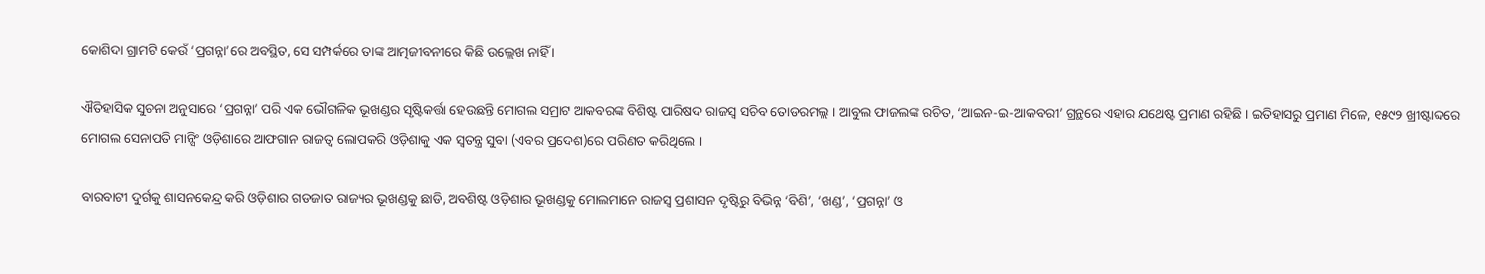କୋଶିଦା ଗ୍ରାମଟି କେଉଁ ‘ପ୍ରଗନ୍ନା’ରେ ଅବସ୍ଥିତ, ସେ ସମ୍ପର୍କରେ ତାଙ୍କ ଆତ୍ମଜୀବନୀରେ କିଛି ଉଲ୍ଲେଖ ନାହିଁ ।

ଐତିହାସିକ ସୁଚନା ଅନୁସାରେ ‘ପ୍ରଗନ୍ନା’ ପରି ଏକ ଭୌଗଳିକ ଭୂଖଣ୍ଡର ସୃଷ୍ଟିକର୍ତ୍ତା ହେଉଛନ୍ତି ମୋଗଲ ସମ୍ରାଟ ଆକବରଙ୍କ ବିଶିଷ୍ଟ ପାରିଷଦ ରାଜସ୍ୱ ସଚିବ ତୋଡରମଲ୍ଲ । ଆବୁଲ ଫାଜଲଙ୍କ ରଚିତ, ‘ଆଇନ-ଇ-ଆକବରୀ’ ଗ୍ରନ୍ଥରେ ଏହାର ଯଥେଷ୍ଟ ପ୍ରମାଣ ରହିଛି । ଇତିହାସରୁ ପ୍ରମାଣ ମିଳେ, ୧୫୯୨ ଖ୍ରୀଷ୍ଟାବ୍ଦରେ ମୋଗଲ ସେନାପତି ମାନ୍ସିଂ ଓଡ଼ିଶାରେ ଆଫଗାନ ରାଜତ୍ୱ ଲୋପକରି ଓଡ଼ିଶାକୁ ଏକ ସ୍ୱତନ୍ତ୍ର ସୁବା (ଏବର ପ୍ରଦେଶ)ରେ ପରିଣତ କରିଥିଲେ ।

ବାରବାଟୀ ଦୁର୍ଗକୁ ଶାସନକେନ୍ଦ୍ର କରି ଓଡ଼ିଶାର ଗଡଜାତ ରାଜ୍ୟର ଭୂଖଣ୍ଡକୁ ଛାଡି, ଅବଶିଷ୍ଟ ଓଡ଼ିଶାର ଭୂଖଣ୍ଡକୁ ମୋଲମାନେ ରାଜସ୍ୱ ପ୍ରଶାସନ ଦୃଷ୍ଟିରୁ ବିଭିନ୍ନ ‘ବିଶି’, ‘ଖଣ୍ଡ’, ‘ପ୍ରଗନ୍ନା’ ଓ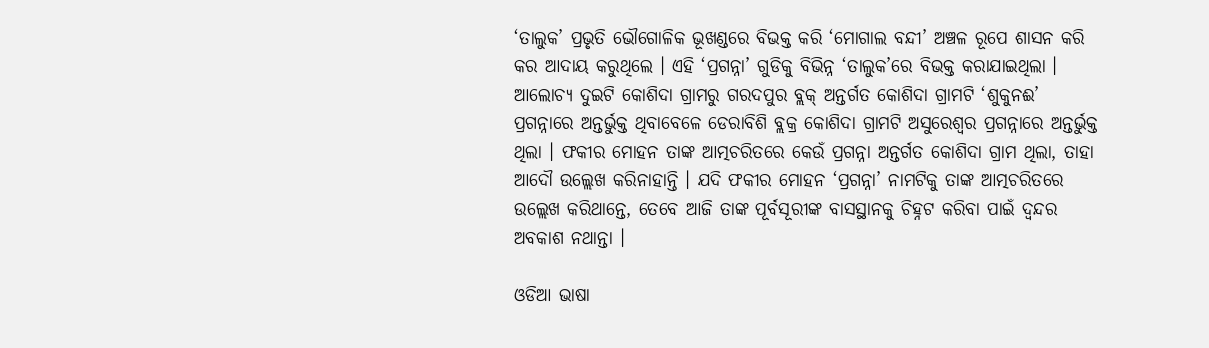‘ତାଲୁକ’ ପ୍ରଭୃତି ଭୌଗୋଳିକ ଭୂଖଣ୍ଡରେ ବିଭକ୍ତ କରି ‘ମୋଗାଲ ବନ୍ଦୀ’ ଅଞ୍ଚଳ ରୂପେ ଶାସନ କରି କର ଆଦାୟ କରୁଥିଲେ । ଏହି ‘ପ୍ରଗନ୍ନା’ ଗୁଡିକୁ ବିଭିନ୍ନ ‘ତାଲୁକ’ରେ ବିଭକ୍ତ କରାଯାଇଥିଲା । ଆଲୋଚ୍ୟ ଦୁଇଟି କୋଶିଦା ଗ୍ରାମରୁ ଗରଦପୁର ବ୍ଲକ୍ ଅନ୍ତର୍ଗତ କୋଶିଦା ଗ୍ରାମଟି ‘ଶୁକୁନଈ’ ପ୍ରଗନ୍ନାରେ ଅନ୍ତର୍ଭୁକ୍ତ ଥିବାବେଳେ ଡେରାବିଶି ବ୍ଲକ୍ର କୋଶିଦା ଗ୍ରାମଟି ଅସୁରେଶ୍ୱର ପ୍ରଗନ୍ନାରେ ଅନ୍ତର୍ଭୁକ୍ତ ଥିଲା । ଫକୀର ମୋହନ ତାଙ୍କ ଆତ୍ମଚରିତରେ କେଉଁ ପ୍ରଗନ୍ନା ଅନ୍ତର୍ଗତ କୋଶିଦା ଗ୍ରାମ ଥିଲା, ତାହା ଆଦୌ ଉଲ୍ଲେଖ କରିନାହାନ୍ତି । ଯଦି ଫକୀର ମୋହନ ‘ପ୍ରଗନ୍ନା’ ନାମଟିକୁ ତାଙ୍କ ଆତ୍ମଚରିତରେ ଉଲ୍ଲେଖ କରିଥାନ୍ତେ, ତେବେ ଆଜି ତାଙ୍କ ପୂର୍ବସୂରୀଙ୍କ ବାସସ୍ଥାନକୁ ଚିହ୍ନଟ କରିବା ପାଇଁ ଦ୍ୱନ୍ଦର ଅବକାଶ ନଥାନ୍ତା ।

ଓଡିଆ ଭାଷା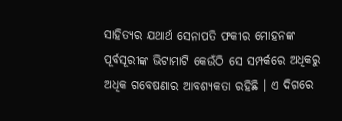ସାହିତ୍ୟର ଯଥାର୍ଥ ସେନାପତି ଫକୀର ମୋହନଙ୍କ ପୂର୍ବସୂରୀଙ୍କ ଭିଟାମାଟି କେଉଁଠି ସେ ସମ୍ପର୍କରେ ଅଧିକରୁ ଅଧିକ ଗବେଷଣାର ଆବଶ୍ୟକତା ରହିଛି । ଏ ଦିଗରେ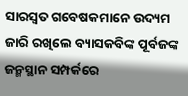ସାରସ୍ୱତ ଗବେଷକମାନେ ଉଦ୍ୟମ ଜାରି ରଖିଲେ ବ୍ୟାସକବିଙ୍କ ପୂର୍ବଜଙ୍କ ଜନ୍ମସ୍ଥାନ ସମ୍ପର୍କରେ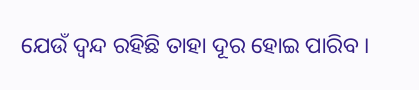ଯେଉଁ ଦ୍ୱନ୍ଦ ରହିଛି ତାହା ଦୂର ହୋଇ ପାରିବ ।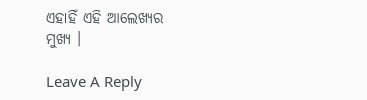ଏହାହିଁ ଏହି ଆଲେଖ୍ୟର ମୁଖ୍ୟ ।

Leave A Reply